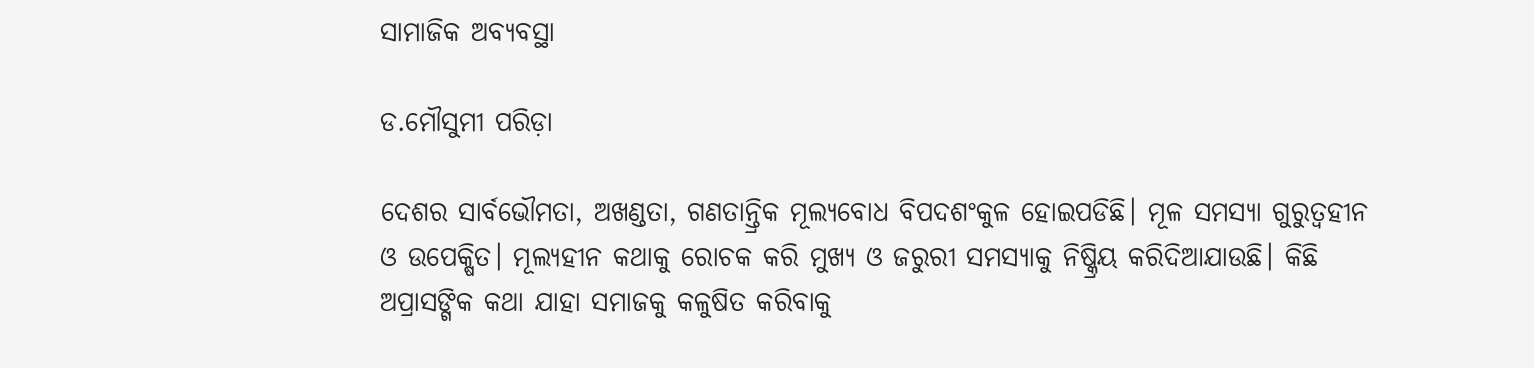ସାମାଜିକ ଅବ୍ୟବସ୍ଥା

ଡ.ମୌସୁମୀ ପରିଡ଼ା

ଦେଶର ସାର୍ବଭୌମତା, ଅଖଣ୍ଡତା, ଗଣତାନ୍ତ୍ରିକ ମୂଲ୍ୟବୋଧ ବିପଦଶଂକୁଳ ହୋଇପଡିଛି। ମୂଳ ସମସ୍ୟା ଗୁରୁତ୍ୱହୀନ ଓ ଉପେକ୍ଷିତ। ମୂଲ୍ୟହୀନ କଥାକୁ ରୋଚକ କରି ମୁଖ୍ୟ ଓ ଜରୁରୀ ସମସ୍ୟାକୁ ନିଷ୍କ୍ରିୟ କରିଦିଆଯାଉଛି। କିଛି ଅପ୍ରାସଙ୍ଗିକ କଥା ଯାହା ସମାଜକୁ କଳୁଷିତ କରିବାକୁ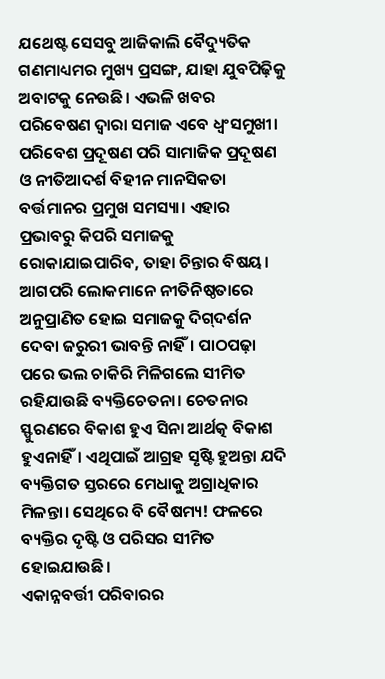ଯଥେଷ୍ଟ ସେସବୁ ଆଜିକାଲି ବୈଦ୍ୟୁତିକ ଗଣମାଧ୍ୟମର ମୁଖ୍ୟ ପ୍ରସଙ୍ଗ, ଯାହା ଯୁବପିଢ଼ିକୁ ଅବାଟକୁ ନେଉଛି। ଏଭଳି ଖବର ପରିବେଷଣ ଦ୍ୱାରା ସମାଜ ଏବେ ଧ୍ୱଂସମୁଖୀ।
ପରିବେଶ ପ୍ରଦୂଷଣ ପରି ସାମାଜିକ ପ୍ରଦୂଷଣ ଓ ନୀତିଆଦର୍ଶ ବିହୀନ ମାନସିକତା ବର୍ତ୍ତମାନର ପ୍ରମୁଖ ସମସ୍ୟା। ଏହାର ପ୍ରଭାବରୁ କିପରି ସମାଜକୁ ରୋକାଯାଇପାରିବ, ତାହା ଚିନ୍ତାର ବିଷୟ। ଆଗପରି ଲୋକମାନେ ନୀତିନିଷ୍ଠତାରେ ଅନୁପ୍ରାଣିତ ହୋଇ ସମାଜକୁ ଦିଗ୍‌ଦର୍ଶନ ଦେବା ଜରୁରୀ ଭାବନ୍ତି ନାହିଁ। ପାଠପଢ଼ା ପରେ ଭଲ ଚାକିରି ମିଳିଗଲେ ସୀମିତ ରହିଯାଉଛି ବ୍ୟକ୍ତିଚେତନା। ଚେତନାର ସ୍ଫୁରଣରେ ବିକାଶ ହୁଏ ସିନା ଆର୍ଥତ୍କ ବିକାଶ ହୁଏନାହିଁ। ଏଥିପାଇଁ ଆଗ୍ରହ ସୃଷ୍ଟି ହୁଅନ୍ତା ଯଦି ବ୍ୟକ୍ତିଗତ ସ୍ତରରେ ମେଧାକୁ ଅଗ୍ରାଧିକାର ମିଳନ୍ତା। ସେଥିରେ ବି ବୈଷମ୍ୟ! ଫଳରେ ବ୍ୟକ୍ତିର ଦୃଷ୍ଟି ଓ ପରିସର ସୀମିତ ହୋଇଯାଉଛି।
ଏକାନ୍ନବର୍ତ୍ତୀ ପରିବାରର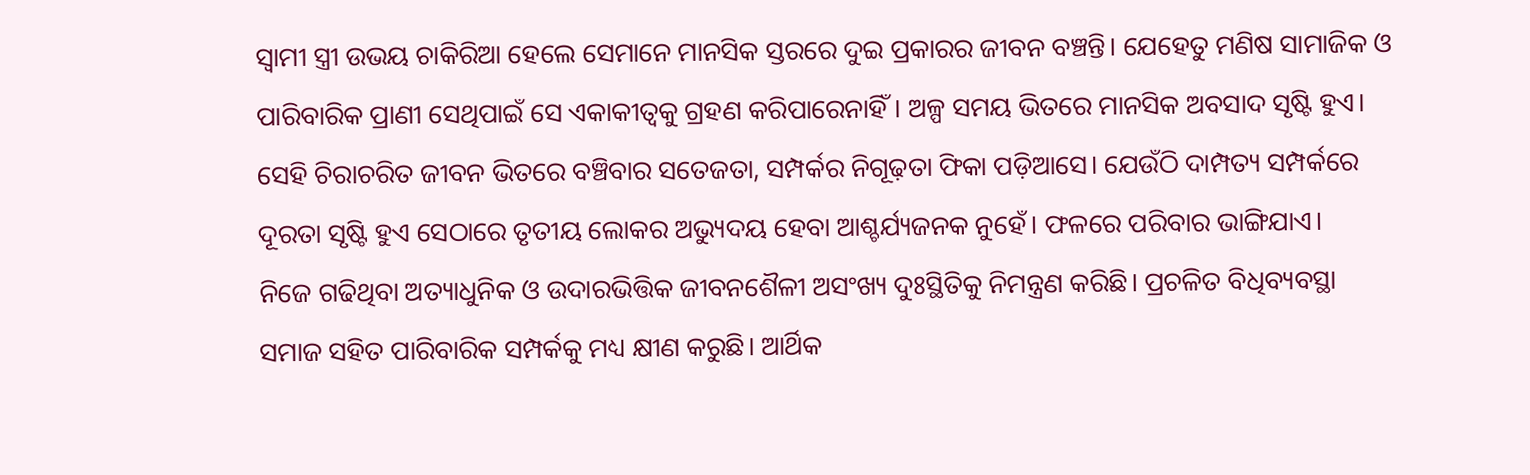ସ୍ବାମୀ ସ୍ତ୍ରୀ ଉଭୟ ଚାକିରିଆ ହେଲେ ସେମାନେ ମାନସିକ ସ୍ତରରେ ଦୁଇ ପ୍ରକାରର ଜୀବନ ବଞ୍ଚନ୍ତି। ଯେହେତୁ ମଣିଷ ସାମାଜିକ ଓ ପାରିବାରିକ ପ୍ରାଣୀ ସେଥିପାଇଁ ସେ ଏକାକୀତ୍ୱକୁ ଗ୍ରହଣ କରିପାରେନାହିଁ। ଅଳ୍ପ ସମୟ ଭିତରେ ମାନସିକ ଅବସାଦ ସୃଷ୍ଟି ହୁଏ। ସେହି ଚିରାଚରିତ ଜୀବନ ଭିତରେ ବଞ୍ଚିବାର ସତେଜତା, ସମ୍ପର୍କର ନିଗୂଢ଼ତା ଫିକା ପଡ଼ିଆସେ। ଯେଉଁଠି ଦାମ୍ପତ୍ୟ ସମ୍ପର୍କରେ ଦୂରତା ସୃଷ୍ଟି ହୁଏ ସେଠାରେ ତୃତୀୟ ଲୋକର ଅଭ୍ୟୁଦୟ ହେବା ଆଶ୍ଚର୍ଯ୍ୟଜନକ ନୁହେଁ। ଫଳରେ ପରିବାର ଭାଙ୍ଗିଯାଏ।
ନିଜେ ଗଢିଥିବା ଅତ୍ୟାଧୁନିକ ଓ ଉଦାରଭିତ୍ତିକ ଜୀବନଶୈଳୀ ଅସଂଖ୍ୟ ଦୁଃସ୍ଥିତିକୁ ନିମନ୍ତ୍ରଣ କରିଛି। ପ୍ରଚଳିତ ବିଧିବ୍ୟବସ୍ଥା ସମାଜ ସହିତ ପାରିବାରିକ ସମ୍ପର୍କକୁ ମଧ୍ୟ କ୍ଷୀଣ କରୁଛି। ଆର୍ଥିକ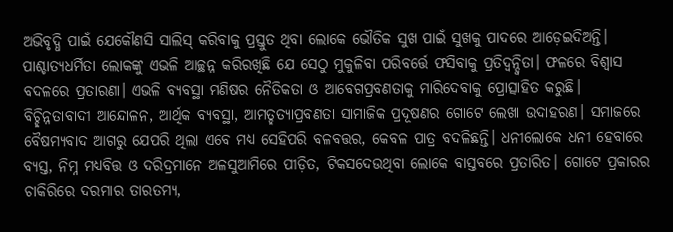ଅଭିବୃଦ୍ଧି ପାଇଁ ଯେକୌଣସି ସାଲିସ୍‌ କରିବାକୁ ପ୍ରସ୍ତୁତ ଥିବା ଲୋକେ ଭୌତିକ ସୁଖ ପାଇଁ ସୁଖକୁ ପାଦରେ ଆଡ଼େଇଦିଅନ୍ତି। ପାଶ୍ଚାତ୍ୟଧର୍ମିତା ଲୋକଙ୍କୁ ଏଭଳି ଆଚ୍ଛନ୍ନ କରିରଖିଛି ଯେ ସେଠୁ ମୁକୁଳିବା ପରିବର୍ତ୍ତେ ଫସିବାକୁ ପ୍ରତିଦ୍ୱନ୍ଦ୍ୱିତା। ଫଳରେ ବିଶ୍ୱାସ ବଦଳରେ ପ୍ରତାରଣା। ଏଭଳି ବ୍ୟବସ୍ଥା ମଣିଷର ନୈତିକତା ଓ ଆବେଗପ୍ରବଣତାକୁ ମାରିଦେବାକୁ ପ୍ରୋତ୍ସାହିତ କରୁଛି।
ବିଚ୍ଛିନ୍ନତାବାଦୀ ଆନ୍ଦୋଳନ, ଆର୍ଥିକ ବ୍ୟବସ୍ଥା, ଆମତ୍ହତ୍ୟାପ୍ରବଣତା ସାମାଜିକ ପ୍ରଦୂଷଣର ଗୋଟେ ଲେଖା ଉଦାହରଣ। ସମାଜରେ ବୈଷମ୍ୟବାଦ ଆଗରୁ ଯେପରି ଥିଲା ଏବେ ମଧ୍ୟ ସେହିପରି ବଳବତ୍ତର, କେବଳ ପାତ୍ର ବଦଳିଛନ୍ତି। ଧନୀଲୋକେ ଧନୀ ହେବାରେ ବ୍ୟସ୍ତ, ନିମ୍ନ ମଧ୍ୟବିତ୍ତ ଓ ଦରିଦ୍ରମାନେ ଅଳସୁଆମିରେ ପୀଡ଼ିତ, ଟିକସଦେଉଥିବା ଲୋକେ ବାସ୍ତବରେ ପ୍ରତାରିତ। ଗୋଟେ ପ୍ରକାରର ଚାକିରିରେ ଦରମାର ତାରତମ୍ୟ,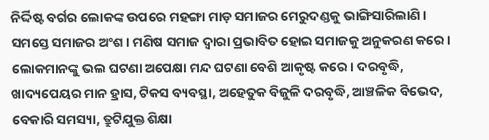ନିର୍ଦ୍ଦିଷ୍ଟ ବର୍ଗର ଲୋକଙ୍କ ଉପରେ ମହଙ୍ଗା ମାଡ଼ ସମାଜର ମେରୁଦଣ୍ଡକୁ ଭାଙ୍ଗିସାରିଲାଣି।
ସମସ୍ତେ ସମାଜର ଅଂଶ। ମଣିଷ ସମାଜ ଦ୍ୱାରା ପ୍ରଭାବିତ ହୋଇ ସମାଜକୁ ଅନୁକରଣ କରେ। ଲୋକମାନଙ୍କୁ ଭଲ ଘଟଣା ଅପେକ୍ଷା ମନ୍ଦ ଘଟଣା ବେଶି ଆକୃଷ୍ଟ କରେ। ଦରବୃଦ୍ଧି, ଖାଦ୍ୟପେୟର ମାନ ହ୍ରାସ, ଟିକସ ବ୍ୟବସ୍ଥା, ଅହେତୁକ ବିଜୁଳି ଦରବୃଦ୍ଧି, ଆଞ୍ଚଳିକ ବିଭେଦ, ବେକାରି ସମସ୍ୟା, ତ୍ରୁଟିଯୁକ୍ତ ଶିକ୍ଷା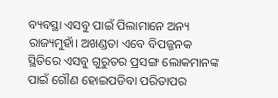ବ୍ୟବସ୍ଥା ଏସବୁ ପାଇଁ ପିଲାମାନେ ଅନ୍ୟ ରାଜ୍ୟମୁହାଁ। ଅଖଣ୍ଡତା ଏବେ ବିପଜ୍ଜନକ ସ୍ଥିତିରେ ଏସବୁ ଗୁରୁତର ପ୍ରସଙ୍ଗ ଲୋକମାନଙ୍କ ପାଇଁ ଗୌଣ ହୋଇପଡିବା ପରିତାପର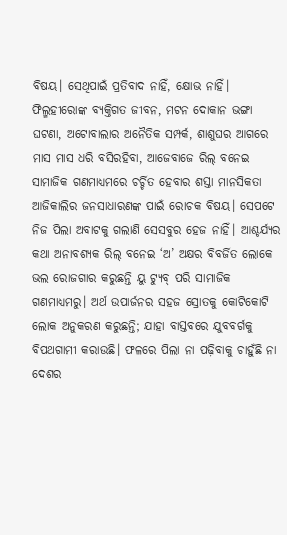ବିଷୟ। ସେଥିପାଇଁ ପ୍ରତିବାଦ ନାହିଁ, କ୍ଷୋଭ ନାହିଁ।
ଫିଲ୍ମହୀରୋଙ୍କ ବ୍ୟକ୍ତିଗତ ଜୀବନ, ମଟନ ଦୋକାନ ଭଙ୍ଗା ଘଟଣା, ଅଟୋବାଲାର ଅନୈତିକ ସମ୍ପର୍କ, ଶାଶୁଘର ଆଗରେ ମାସ ମାସ ଧରି ବସିରହିବା, ଆଜେବାଜେ ରିଲ୍‌ ବନେଇ ସାମାଜିକ ଗଣମାଧ୍ୟମରେ ଚର୍ଚ୍ଚିତ ହେବାର ଶସ୍ତା ମାନସିକତା ଆଜିକାଲିର ଜନସାଧାରଣଙ୍କ ପାଇଁ ରୋଚକ ବିଷୟ। ସେପଟେ ନିଜ ପିଲା ଅବାଟକୁ ଗଲାଣି ସେସବୁର ହେଜ ନାହିଁ। ଆଶ୍ଚର୍ଯ୍ୟର କଥା ଅନାବଶ୍ୟକ ରିଲ୍‌ ବନେଇ ‘ଅ’ ଅକ୍ଷର ବିବର୍ଜିତ ଲୋକେ ଭଲ ରୋଜଗାର କରୁଛନ୍ତି ୟୁ ଟ୍ୟୁବ୍‌ ପରି ସାମାଜିକ ଗଣମାଧ୍ୟମରୁ। ଅର୍ଥ ଉପାର୍ଜନର ସହଜ ସ୍ରୋତକୁ କୋଟିକୋଟି ଲୋକ ଅନୁକରଣ କରୁଛନ୍ତି; ଯାହା ବାସ୍ତବରେ ଯୁବବର୍ଗକୁ ବିପଥଗାମୀ କରାଉଛି। ଫଳରେ ପିଲା ନା ପଢ଼ିବାକୁ ଚାହୁଁଛି ନା ଦେଶର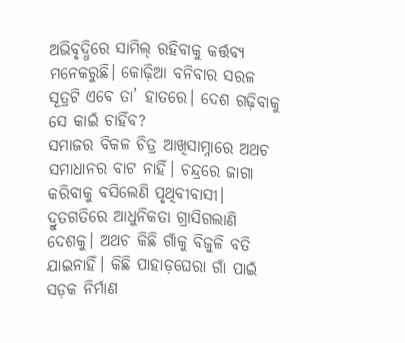ଅଭିବୃଦ୍ଧିରେ ସାମିଲ୍‌ ରହିବାକୁ କର୍ତ୍ତବ୍ୟ ମନେକରୁଛି। କୋଢ଼ିଆ ବନିବାର ସରଳ ସୂତ୍ରଟି ଏବେ ତା’ ହାତରେ। ଦେଶ ଗଢ଼ିବାକୁ ସେ କାଇଁ ଚାହିଁବ?
ସମାଜର ବିକଳ ଚିତ୍ର ଆଖିସାମ୍ନାରେ ଅଥଚ ସମାଧାନର ବାଟ ନାହିଁ। ଚନ୍ଦ୍ରରେ ଜାଗା କରିବାକୁ ବସିଲେଣି ପୃଥିବୀବାସୀ। ଦ୍ରୁତଗତିରେ ଆଧୁନିକତା ଗ୍ରାସିଗଲାଣି ଦେଶକୁ। ଅଥଚ କିଛି ଗାଁକୁ ବିଜୁଳି ବତି ଯାଇନାହିଁ। କିଛି ପାହାଡ଼ଘେରା ଗାଁ ପାଇଁ ସଡ଼କ ନିର୍ମାଣ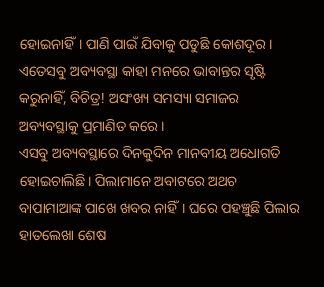ହୋଇନାହିଁ। ପାଣି ପାଇଁ ଯିବାକୁ ପଡୁଛି କୋଶଦୂର। ଏତେସବୁ ଅବ୍ୟବସ୍ଥା କାହା ମନରେ ଭାବାନ୍ତର ସୃଷ୍ଟି କରୁନାହିଁ, ବିଚିତ୍ର! ଅସଂଖ୍ୟ ସମସ୍ୟା ସମାଜର ଅବ୍ୟବସ୍ଥାକୁ ପ୍ରମାଣିତ କରେ।
ଏସବୁ ଅବ୍ୟବସ୍ଥାରେ ଦିନକୁଦିନ ମାନବୀୟ ଅଧୋଗତି ହୋଇଚାଲିଛି। ପିଲାମାନେ ଅବାଟରେ ଅଥଚ ବାପାମାଆଙ୍କ ପାଖେ ଖବର ନାହିଁ। ଘରେ ପହଞ୍ଚୁଛି ପିଲାର ହାତଲେଖା ଶେଷ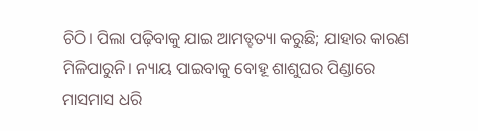ଚିଠି। ପିଲା ପଢ଼ିବାକୁ ଯାଇ ଆମତ୍ହତ୍ୟା କରୁଛି; ଯାହାର କାରଣ ମିଳିପାରୁନି। ନ୍ୟାୟ ପାଇବାକୁ ବୋହୂ ଶାଶୁଘର ପିଣ୍ଡାରେ ମାସମାସ ଧରି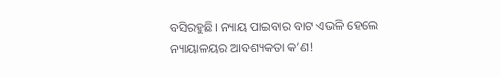ବସିରହୁଛି। ନ୍ୟାୟ ପାଇବାର ବାଟ ଏଭଳି ହେଲେ ନ୍ୟାୟାଳୟର ଆବଶ୍ୟକତା କ’ଣ!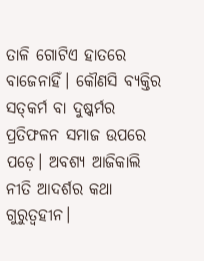ତାଳି ଗୋଟିଏ ହାତରେ ବାଜେନାହିଁ। କୌଣସି ବ୍ୟକ୍ତିର ସତ୍‌କର୍ମ ବା ଦୁଷ୍କର୍ମର ପ୍ରତିଫଳନ ସମାଜ ଉପରେ ପଡ଼େ। ଅବଶ୍ୟ ଆଜିକାଲି ନୀତି ଆଦର୍ଶର କଥା ଗୁରୁତ୍ୱହୀନ।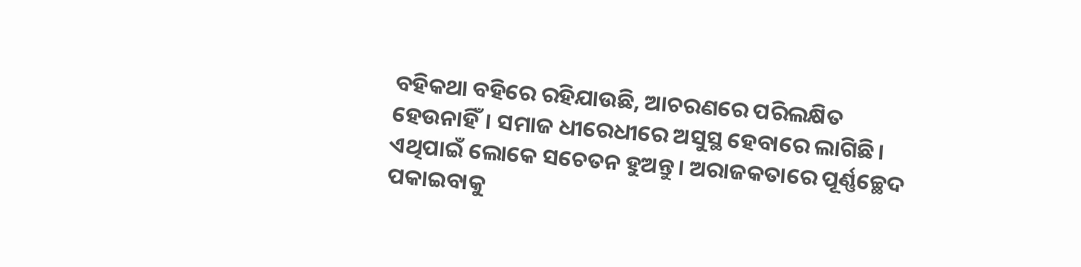ବହିକଥା ବହିରେ ରହିଯାଉଛି, ଆଚରଣରେ ପରିଲକ୍ଷିତ ହେଉନାହିଁ। ସମାଜ ଧୀରେଧୀରେ ଅସୁସ୍ଥ ହେବାରେ ଲାଗିଛି। ଏଥିପାଇଁ ଲୋକେ ସଚେତନ ହୁଅନ୍ତୁ। ଅରାଜକତାରେ ପୂର୍ଣ୍ଣଚ୍ଛେଦ ପକାଇବାକୁ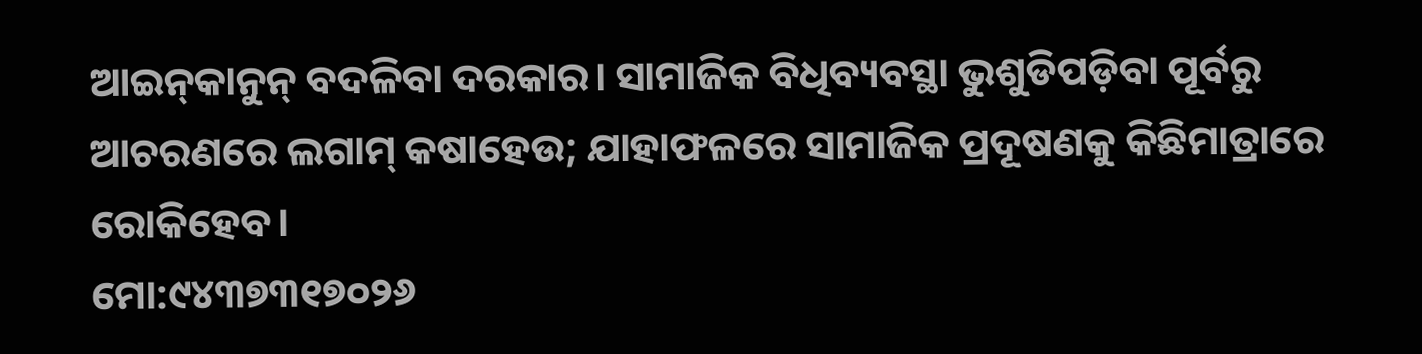ଆଇନ୍‌କାନୁନ୍‌ ବଦଳିବା ଦରକାର। ସାମାଜିକ ବିଧିବ୍ୟବସ୍ଥା ଭୁଶୁଡିପଡ଼ିବା ପୂର୍ବରୁ ଆଚରଣରେ ଲଗାମ୍‌ କଷାହେଉ; ଯାହାଫଳରେ ସାମାଜିକ ପ୍ରଦୂଷଣକୁ କିଛିମାତ୍ରାରେ ରୋକିହେବ।
ମୋ:୯୪୩୭୩୧୭୦୨୬